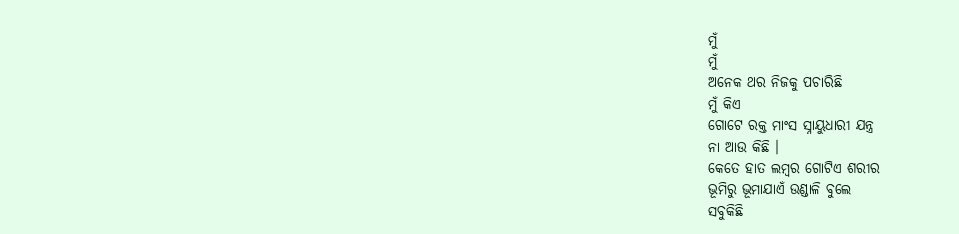ମୁଁ
ମୁଁ
ଅନେକ ଥର ନିଜକୁ ପଚାରିଛି
ମୁଁ କିଏ
ଗୋଟେ ରକ୍ତ ମାଂସ ସ୍ନାୟୁଧାରୀ ଯନ୍ତ୍ର
ନା ଆଉ କିଛି ।
କେତେ ହାତ ଲମ୍ବର ଗୋଟିଏ ଶରୀର
ଭୂମିରୁ ଭୂମାଯାଏଁ ଉଣ୍ଡାଳି ବୁଲେ
ସବୁକିଛି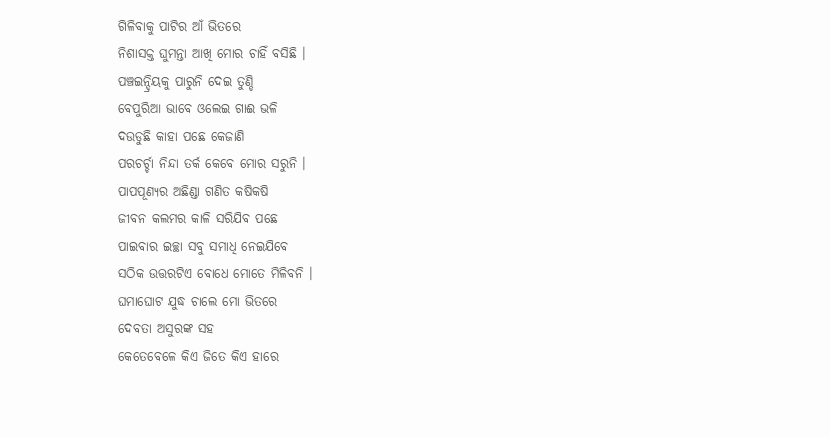ଗିଳିବାକୁ ପାଟିର ଆଁ ଭିତରେ
ନିଶାସକ୍ତ ଘୁମନ୍ତା ଆଖି ମୋର ଚାହିଁ ବସିଛି ।
ପଞ୍ଚଇନ୍ଦ୍ରିୟକୁ ପାରୁନି ଦେଇ ତୁଣ୍ଡି
ବେପୁରିଆ ଭାବେ ଓଲେଇ ଗାଈ ଭଳି
ଦଉଡୁଛି କାହା ପଛେ କେଜାଣି
ପରଚର୍ଚ୍ଚା ନିନ୍ଦା ତର୍କ କେବେ ମୋର ସରୁନି ।
ପାପପୂଣ୍ୟର ଅଛିଣ୍ଡା ଗଣିତ କଷିକଷି
ଜୀବନ କଲମର କାଳି ସରିଯିବ ପଛେ
ପାଇବାର ଇଚ୍ଛା ସବୁ ସମାଧି ନେଇଯିବେ
ସଠିକ ଉତ୍ତରଟିଏ ବୋଧେ ମୋତେ ମିଳିବନି ।
ଘମାଘୋଟ ଯୁଦ୍ଧ ଚାଲେ ମୋ ଭିତରେ
ଦେବତା ଅସୁରଙ୍କ ସହ
କେତେବେଳେ କିଏ ଜିତେ କିଏ ହାରେ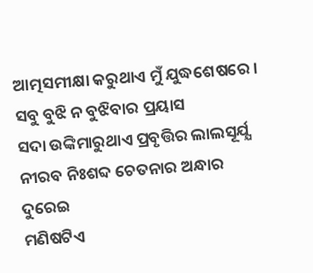ଆତ୍ମସମୀକ୍ଷା କରୁଥାଏ ମୁଁ ଯୁଦ୍ଧଶେଷରେ ।
ସବୁ ବୁଝି ନ ବୁଝିବାର ପ୍ରୟାସ
ସଦା ଉଙ୍କିମାରୁଥାଏ ପ୍ରବୃତ୍ତିର ଲାଲସୂର୍ଯ୍ଯ
ନୀରବ ନିଃଶବ୍ଦ ଚେତନାର ଅନ୍ଧାର ଦୁରେଇ
ମଣିଷଟିଏ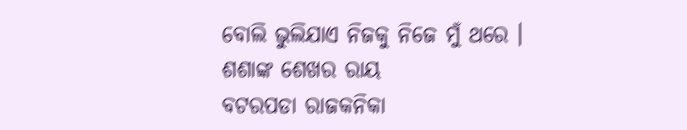ବୋଲି ଭୁଲିଯାଏ ନିଜକୁ ନିଜେ ମୁଁ ଥରେ ।
ଶଶାଙ୍କ ଶେଖର ରାୟ
ବଟରପଡା ରାଜକନିକା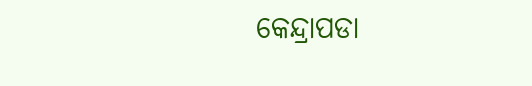କେନ୍ଦ୍ରାପଡା